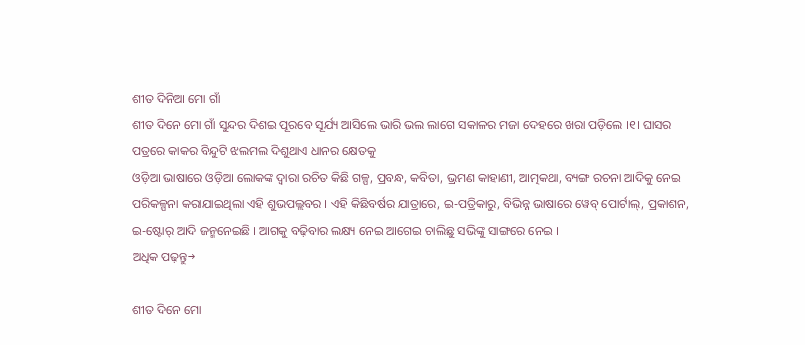ଶୀତ ଦିନିଆ ମୋ ଗାଁ
ଶୀତ ଦିନେ ମୋ ଗାଁ ସୁନ୍ଦର ଦିଶଇ ପୂରବେ ସୂର୍ଯ୍ୟ ଆସିଲେ ଭାରି ଭଲ ଲାଗେ ସକାଳର ମଜା ଦେହରେ ଖରା ପଡ଼ିଲେ ।୧। ଘାସର ପତ୍ରରେ କାକର ବିନ୍ଦୁଟି ଝଲମଲ ଦିଶୁଥାଏ ଧାନର କ୍ଷେତକୁ
ଓଡ଼ିଆ ଭାଷାରେ ଓଡ଼ିଆ ଲୋକଙ୍କ ଦ୍ୱାରା ରଚିତ କିଛି ଗଳ୍ପ, ପ୍ରବନ୍ଧ, କବିତା, ଭ୍ରମଣ କାହାଣୀ, ଆତ୍ମକଥା, ବ୍ୟଙ୍ଗ ରଚନା ଆଦିକୁ ନେଇ ପରିକଳ୍ପନା କରାଯାଇଥିଲା ଏହି ଶୁଭପଲ୍ଲବର । ଏହି କିଛିବର୍ଷର ଯାତ୍ରାରେ, ଇ-ପତ୍ରିକାରୁ, ବିଭିନ୍ନ ଭାଷାରେ ୱେବ୍ ପୋର୍ଟାଲ୍, ପ୍ରକାଶନ, ଇ-ଷ୍ଟୋର୍ ଆଦି ଜନ୍ମନେଇଛି । ଆଗକୁ ବଢ଼ିବାର ଲକ୍ଷ୍ୟ ନେଇ ଆଗେଇ ଚାଲିଛୁ ସଭିଙ୍କୁ ସାଙ୍ଗରେ ନେଇ ।
ଅଧିକ ପଢ଼ନ୍ତୁ→

ଶୀତ ଦିନେ ମୋ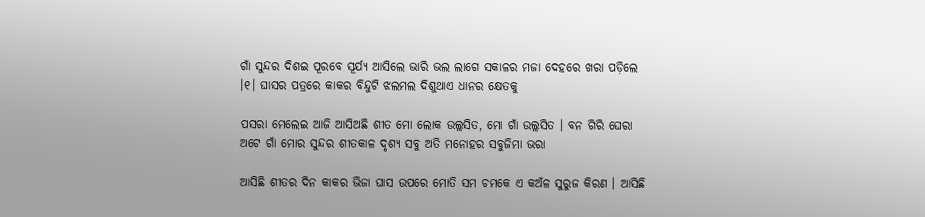ଗାଁ ସୁନ୍ଦର ଦିଶଇ ପୂରବେ ସୂର୍ଯ୍ୟ ଆସିଲେ ଭାରି ଭଲ ଲାଗେ ସକାଳର ମଜା ଦେହରେ ଖରା ପଡ଼ିଲେ ।୧। ଘାସର ପତ୍ରରେ କାକର ବିନ୍ଦୁଟି ଝଲମଲ ଦିଶୁଥାଏ ଧାନର କ୍ଷେତକୁ

ପସରା ମେଲେଇ ଆଜି ଆସିଅଛି ଶୀତ ମୋ ଲୋକ ଉଲ୍ଲସିତ, ମୋ ଗାଁ ଉଲ୍ଲସିତ । ବନ ଗିରି ଘେରା ଅଟେ ଗାଁ ମୋର ସୁନ୍ଦର ଶୀତକାଳ ଦୃଶ୍ୟ ସବୁ ଅତି ମନୋହର ସବୁଜିମା ଭରା

ଆସିଛି ଶୀତର ଦିନ କାକର ଭିଜା ଘାସ ଉପରେ ମୋତି ସମ ଚମକେ ଏ କଅଁଳ ସୁରୁଜ କିରଣ । ଆସିଛି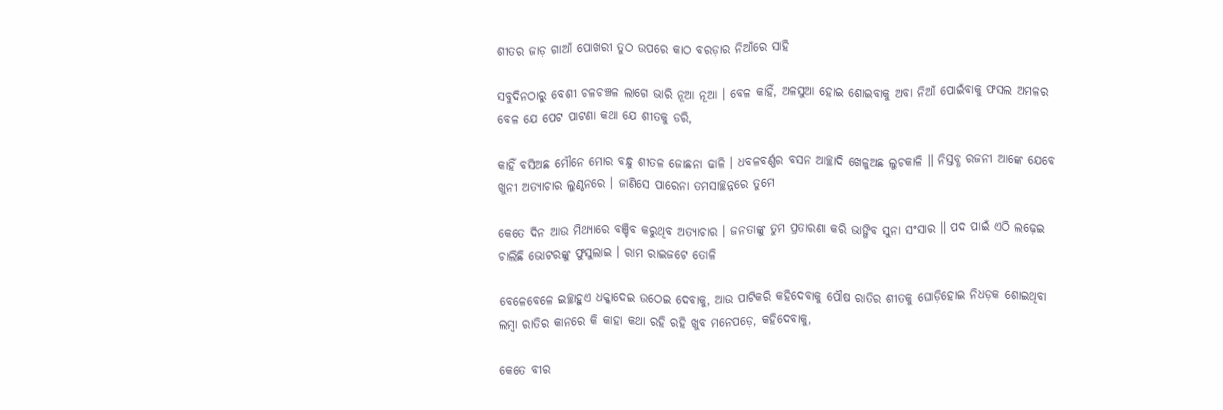ଶୀତର ଜାଡ଼ ଗାଆଁ ପୋଖରୀ ତୁଠ ଉପରେ କାଠ ବରଡ଼ାର ନିଆଁରେ ସାହି

ସବୁଦିନଠାରୁ ବେଶୀ ଚଳଚଞ୍ଚଳ ଲାଗେ ଭାରି ନୂଆ ନୂଆ । ବେଳ କାହିଁ, ଅଳସୁଆ ହୋଇ ଶୋଇବାକୁ ଅବା ନିଆଁ ପୋଇଁବାକୁ ଫସଲ ଅମଳର ବେଳ ଯେ ପେଟ ପାଟଣା କଥା ଯେ ଶୀତକୁ ଡରି,

କାହିଁ ବସିଅଛ ମୌନେ ମୋର ବନ୍ଧୁ ଶୀତଳ ଜୋଛନା ଢାଳି । ଧବଳବର୍ଣ୍ଣର ବସନ ଆଚ୍ଛାଦି ଖେଳୁଅଛ ଲୁଚକାଳି ॥ ନିସ୍ତବ୍ଧ ରଜନୀ ଆଙ୍କେ ଯେବେ ଖୁନୀ ଅତ୍ୟାଚାର ଲୁଣ୍ଠନରେ । ଜାଣିସେ ପାରେନା ତମସାଚ୍ଛନ୍ନରେ ତୁମେ

କେତେ ଦିନ ଆଉ ମିଥ୍ୟାରେ ବଞ୍ଚିବ କରୁଥିବ ଅତ୍ୟାଚାର । ଜନତାଙ୍କୁ ତୁମ ପ୍ରତାରଣା କରି ଭାଙ୍ଗିବ ସୁନା ସଂସାର ॥ ପଦ ପାଇଁ ଏଠି ଲଢ଼େଇ ଚାଲିଛି ଭୋଟରଙ୍କୁ ଫୁସୁଲାଇ । ରାମ ରାଇଜଟେ ତୋଳି

ବେଳେବେଳେ ଇଚ୍ଛାହୁଏ ଧକ୍କାଦେଇ ଉଠେଇ ଦେବାକୁ, ଆଉ ପାଟିକରି କହିଦେବାକୁ ପୌଷ ରାତିର ଶୀତକୁ ଘୋଡ଼ିହୋଇ ନିଧଡ଼କ ଶୋଇଥିବା ଲମ୍ବା ରାତିର କାନରେ କି କାହା କଥା ରହି ରହି ଖୁବ ମନେପଡ଼େ, କହିଦେବାକୁ,

କେତେ ବୀର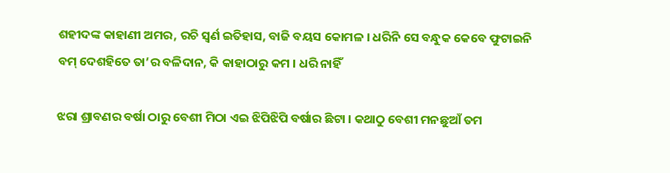ଶହୀଦଙ୍କ କାହାଣୀ ଅମର, ରଚି ସ୍ଵର୍ଣ ଇତିହାସ, ବାଜି ବୟସ କୋମଳ । ଧରିନି ସେ ବନ୍ଧୁକ କେବେ ଫୁଟାଇନି ବମ୍ ଦେଶହିତେ ତା’ର ବଳିଦାନ, କି କାହାଠାରୁ କମ । ଧରି ନାହିଁ

ଝରା ଶ୍ରାବଣର ବର୍ଷା ଠାରୁ ବେଶୀ ମିଠା ଏଇ ଝିପିଝିପି ବର୍ଷାର ଛିଟା । କଥାଠୁ ବେଶୀ ମନଛୁଆଁ ତମ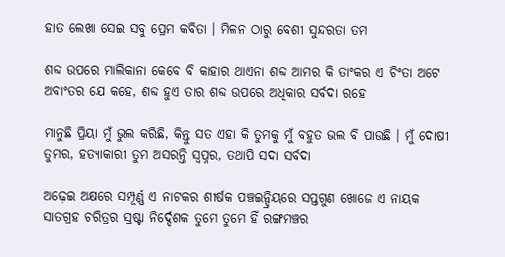ହାତ ଲେଖା ସେଇ ସବୁ ପ୍ରେମ କବିତା । ମିଳନ ଠାରୁ ବେଶୀ ସୁନ୍ଦରତା ତମ

ଶବ୍ଦ ଉପରେ ମାଲିକାନା କେବେ ବି କାହାର ଥାଏନା ଶବ୍ଦ ଆମର କି ତାଂକର ଏ ଚିଂତା ଅଟେ ଅବାଂତର ଯେ କହେ, ଶବ୍ଦ ହୁଏ ତାର ଶବ୍ଦ ଉପରେ ଅଧିକାର ସର୍ବଦା ରହେ

ମାନୁଛି ପ୍ରିୟା ମୁଁ ଭୁଲ କରିଛି, କିନ୍ତୁ ସତ ଏହା କି ତୁମକୁ ମୁଁ ବହୁତ ଭଲ ବି ପାଉଛି । ମୁଁ ଦୋଷୀ ତୁମର, ହତ୍ୟାକାରୀ ତୁମ ଅସରନ୍ତି ସ୍ୱପ୍ନର, ତଥାପି ସଦା ସର୍ବଦା

ଅଢ଼େଇ ଅକ୍ଷରେ ସମ୍ପୂର୍ଣ୍ଣ ଏ ନାଟକର ଶୀର୍ଷକ ପଞ୍ଚଇନ୍ଦ୍ରିୟରେ ସପ୍ତଗୁଣ ଖୋଜେ ଏ ନାୟକ ସାତଗ୍ରହ ଚରିତ୍ରର ସ୍ରଷ୍ଟା ନିର୍ଦ୍ଦେଶକ ତୁମେ ତୁମେ ହିଁ ରଙ୍ଗମଞ୍ଚର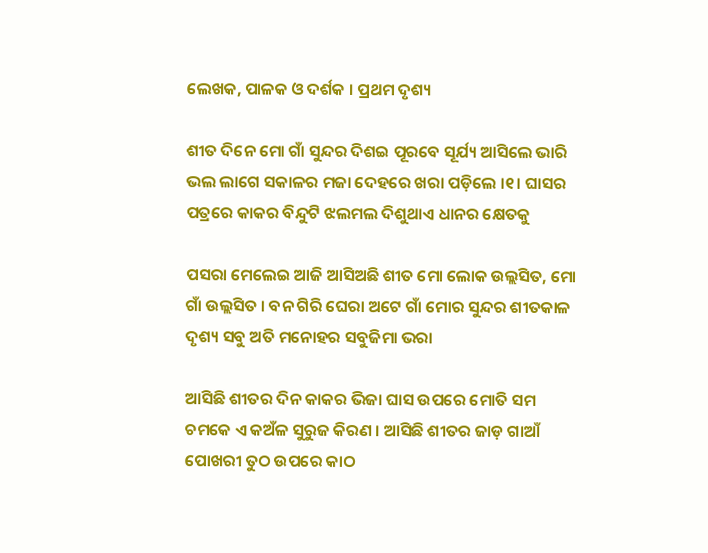ଲେଖକ, ପାଳକ ଓ ଦର୍ଶକ । ପ୍ରଥମ ଦୃଶ୍ୟ

ଶୀତ ଦିନେ ମୋ ଗାଁ ସୁନ୍ଦର ଦିଶଇ ପୂରବେ ସୂର୍ଯ୍ୟ ଆସିଲେ ଭାରି ଭଲ ଲାଗେ ସକାଳର ମଜା ଦେହରେ ଖରା ପଡ଼ିଲେ ।୧। ଘାସର ପତ୍ରରେ କାକର ବିନ୍ଦୁଟି ଝଲମଲ ଦିଶୁଥାଏ ଧାନର କ୍ଷେତକୁ

ପସରା ମେଲେଇ ଆଜି ଆସିଅଛି ଶୀତ ମୋ ଲୋକ ଉଲ୍ଲସିତ, ମୋ ଗାଁ ଉଲ୍ଲସିତ । ବନ ଗିରି ଘେରା ଅଟେ ଗାଁ ମୋର ସୁନ୍ଦର ଶୀତକାଳ ଦୃଶ୍ୟ ସବୁ ଅତି ମନୋହର ସବୁଜିମା ଭରା

ଆସିଛି ଶୀତର ଦିନ କାକର ଭିଜା ଘାସ ଉପରେ ମୋତି ସମ ଚମକେ ଏ କଅଁଳ ସୁରୁଜ କିରଣ । ଆସିଛି ଶୀତର ଜାଡ଼ ଗାଆଁ ପୋଖରୀ ତୁଠ ଉପରେ କାଠ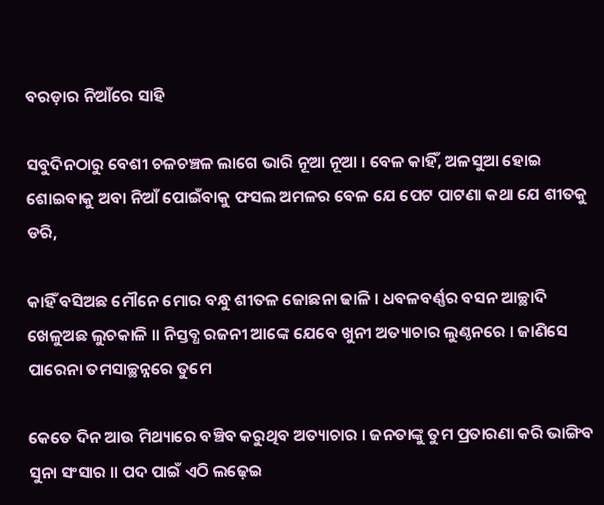ବରଡ଼ାର ନିଆଁରେ ସାହି

ସବୁଦିନଠାରୁ ବେଶୀ ଚଳଚଞ୍ଚଳ ଲାଗେ ଭାରି ନୂଆ ନୂଆ । ବେଳ କାହିଁ, ଅଳସୁଆ ହୋଇ ଶୋଇବାକୁ ଅବା ନିଆଁ ପୋଇଁବାକୁ ଫସଲ ଅମଳର ବେଳ ଯେ ପେଟ ପାଟଣା କଥା ଯେ ଶୀତକୁ ଡରି,

କାହିଁ ବସିଅଛ ମୌନେ ମୋର ବନ୍ଧୁ ଶୀତଳ ଜୋଛନା ଢାଳି । ଧବଳବର୍ଣ୍ଣର ବସନ ଆଚ୍ଛାଦି ଖେଳୁଅଛ ଲୁଚକାଳି ॥ ନିସ୍ତବ୍ଧ ରଜନୀ ଆଙ୍କେ ଯେବେ ଖୁନୀ ଅତ୍ୟାଚାର ଲୁଣ୍ଠନରେ । ଜାଣିସେ ପାରେନା ତମସାଚ୍ଛନ୍ନରେ ତୁମେ

କେତେ ଦିନ ଆଉ ମିଥ୍ୟାରେ ବଞ୍ଚିବ କରୁଥିବ ଅତ୍ୟାଚାର । ଜନତାଙ୍କୁ ତୁମ ପ୍ରତାରଣା କରି ଭାଙ୍ଗିବ ସୁନା ସଂସାର ॥ ପଦ ପାଇଁ ଏଠି ଲଢ଼େଇ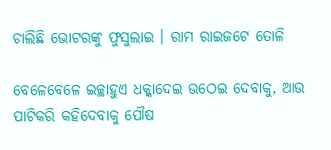ଚାଲିଛି ଭୋଟରଙ୍କୁ ଫୁସୁଲାଇ । ରାମ ରାଇଜଟେ ତୋଳି

ବେଳେବେଳେ ଇଚ୍ଛାହୁଏ ଧକ୍କାଦେଇ ଉଠେଇ ଦେବାକୁ, ଆଉ ପାଟିକରି କହିଦେବାକୁ ପୌଷ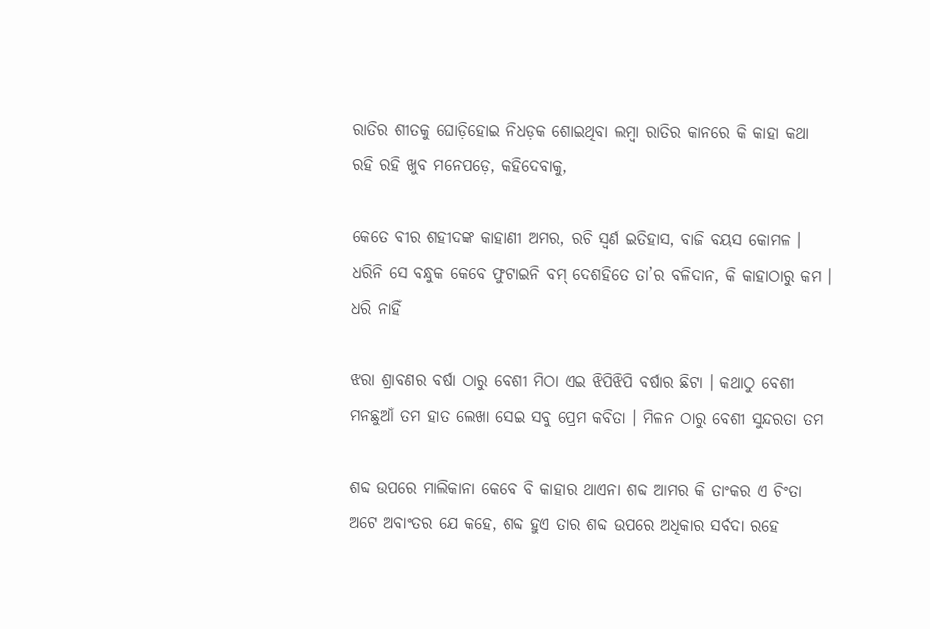ରାତିର ଶୀତକୁ ଘୋଡ଼ିହୋଇ ନିଧଡ଼କ ଶୋଇଥିବା ଲମ୍ବା ରାତିର କାନରେ କି କାହା କଥା ରହି ରହି ଖୁବ ମନେପଡ଼େ, କହିଦେବାକୁ,

କେତେ ବୀର ଶହୀଦଙ୍କ କାହାଣୀ ଅମର, ରଚି ସ୍ଵର୍ଣ ଇତିହାସ, ବାଜି ବୟସ କୋମଳ । ଧରିନି ସେ ବନ୍ଧୁକ କେବେ ଫୁଟାଇନି ବମ୍ ଦେଶହିତେ ତା’ର ବଳିଦାନ, କି କାହାଠାରୁ କମ । ଧରି ନାହିଁ

ଝରା ଶ୍ରାବଣର ବର୍ଷା ଠାରୁ ବେଶୀ ମିଠା ଏଇ ଝିପିଝିପି ବର୍ଷାର ଛିଟା । କଥାଠୁ ବେଶୀ ମନଛୁଆଁ ତମ ହାତ ଲେଖା ସେଇ ସବୁ ପ୍ରେମ କବିତା । ମିଳନ ଠାରୁ ବେଶୀ ସୁନ୍ଦରତା ତମ

ଶବ୍ଦ ଉପରେ ମାଲିକାନା କେବେ ବି କାହାର ଥାଏନା ଶବ୍ଦ ଆମର କି ତାଂକର ଏ ଚିଂତା ଅଟେ ଅବାଂତର ଯେ କହେ, ଶବ୍ଦ ହୁଏ ତାର ଶବ୍ଦ ଉପରେ ଅଧିକାର ସର୍ବଦା ରହେ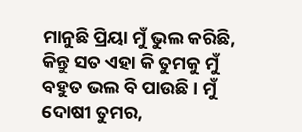ମାନୁଛି ପ୍ରିୟା ମୁଁ ଭୁଲ କରିଛି, କିନ୍ତୁ ସତ ଏହା କି ତୁମକୁ ମୁଁ ବହୁତ ଭଲ ବି ପାଉଛି । ମୁଁ ଦୋଷୀ ତୁମର,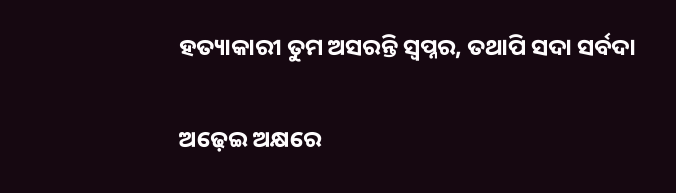ହତ୍ୟାକାରୀ ତୁମ ଅସରନ୍ତି ସ୍ୱପ୍ନର, ତଥାପି ସଦା ସର୍ବଦା

ଅଢ଼େଇ ଅକ୍ଷରେ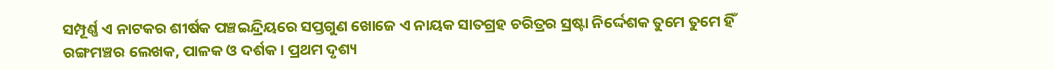ସମ୍ପୂର୍ଣ୍ଣ ଏ ନାଟକର ଶୀର୍ଷକ ପଞ୍ଚଇନ୍ଦ୍ରିୟରେ ସପ୍ତଗୁଣ ଖୋଜେ ଏ ନାୟକ ସାତଗ୍ରହ ଚରିତ୍ରର ସ୍ରଷ୍ଟା ନିର୍ଦ୍ଦେଶକ ତୁମେ ତୁମେ ହିଁ ରଙ୍ଗମଞ୍ଚର ଲେଖକ, ପାଳକ ଓ ଦର୍ଶକ । ପ୍ରଥମ ଦୃଶ୍ୟ